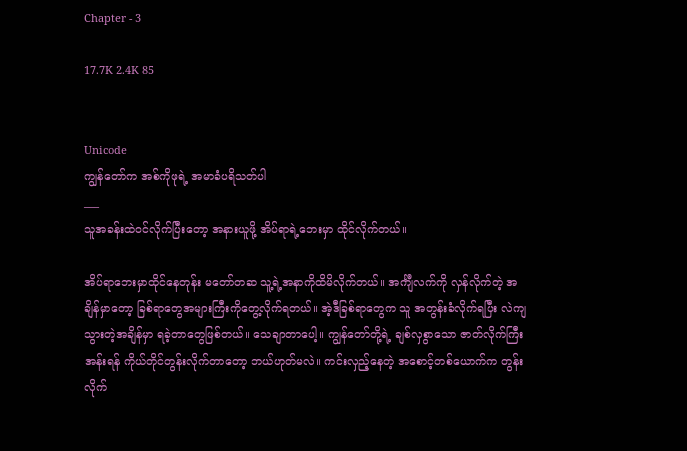Chapter - 3

17.7K 2.4K 85


Unicode
ကျွန်တော်က အစ်ကိုဖုရဲ့ အမာခံပရိသတ်ပါ
___
သူအခန်းထဲဝင်လိုက်ပြီးတော့ အနားယူဖို့ အိပ်ရာရဲ့ဘေးမှာ ထိုင်လိုက်တယ်။

အိပ်ရာဘေးမှာထိုင်နေတုန်း မတော်တဆ သူ့ရဲ့အနာကိုထိမိလိုက်တယ်။ အင်္ကျီလက်ကို လှန်လိုက်တဲ့ အချိန်မှာတော့ ခြစ်ရာတွေအများကြီးကိုတွေ့လိုက်ရတယ်။ အဲ့ဒီခြစ်ရာတွေက သူ အတွန်းခံလိုက်ရပြီး လဲကျသွားတဲ့အချိန်မှာ ရခဲ့တာတွေဖြစ်တယ်။ သေချာတာပေါ့။ ကျွန်တော်တို့ရဲ့ ချစ်လှစွာသော ဇာတ်လိုက်ကြီးအန်းရန် ကိုယ်တိုင်တွန်းလိုက်တာတော့ ဘယ်ဟုတ်မလဲ။ ကင်းလှည့်နေတဲ့ အစောင့်တစ်ယောက်က တွန်းလိုက်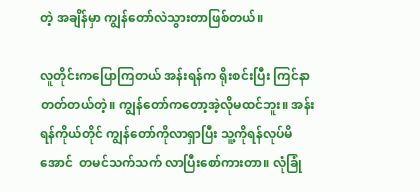တဲ့ အချိန်မှာ ကျွန်တော်လဲသွားတာဖြစ်တယ်။

လူတိုင်းကပြောကြတယ် အန်းရန်က ရိုးစင်းပြီး ကြင်နာတတ်တယ်တဲ့။ ကျွန်တော်ကတော့အဲ့လိုမထင်ဘူး။ အန်းရန်ကိုယ်တိုင် ကျွန်တော်ကိုလာရှာပြီး သူ့ကိုရန်လုပ်မိအောင်  တမင်သက်သက် လာပြီးစော်ကားတာ။ လုံခြုံ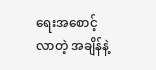ရေးအစောင့်လာတဲ့ အချိန်နဲ့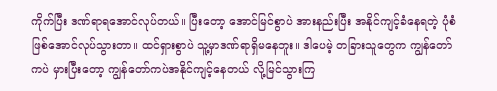ကိုက်ပြီး ဒဏ်ရာရအောင်လုပ်တယ်။ ပြီးတော့ အောင်မြင်စွာပဲ အားနည်းပြီး အနိုင်ကျင့်ခံနေရတဲ့ ပုံစံဖြစ်အောင်လုပ်သွားတာ။ ထင်ရှားစွာပဲ သူ့မှာဒဏ်ရာရှိမနေဘူး။ ဒါပေမဲ့ တခြားသူတွေက ကျွန်တော်ကပဲ မှားပြီးတော့ ကျွန်တော်ကပဲအနိုင်ကျင့်နေတယ် လို့မြင်သွားကြ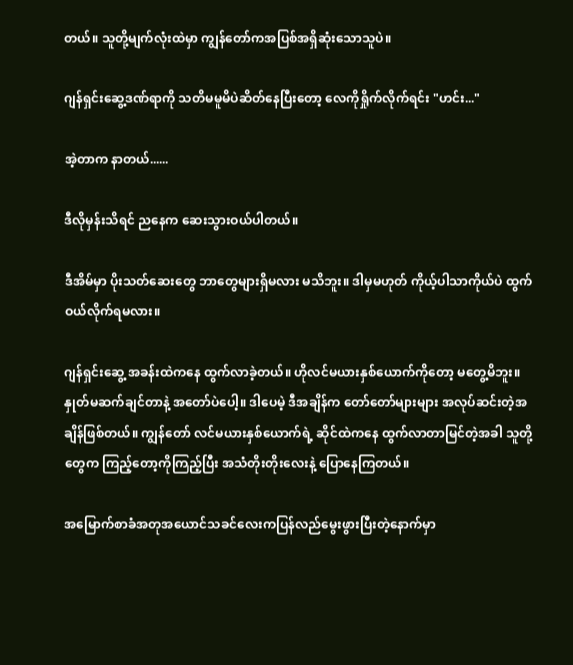တယ်။ သူတို့မျက်လုံးထဲမှာ ကျွန်တော်ကအပြစ်အရှိဆုံးသောသူပဲ။

ဂျန်ရှင်းဆွေ့ဒဏ်ရာကို သတိမမူမိပဲဆိတ်နေပြီးတော့ လေကိုရှိုက်လိုက်ရင်း "ဟင်း..."

အဲ့တာက နာတယ်......

ဒီလိုမှန်းသိရင် ညနေက ဆေးသွားဝယ်ပါတယ်။

ဒီအိမ်မှာ ပိုးသတ်ဆေးတွေ ဘာတွေများရှိမလား မသိဘူး။ ဒါမှမဟုတ် ကိုယ့်ပါသာကိုယ်ပဲ ထွက်ဝယ်လိုက်ရမလား။

ဂျန်ရှင်းဆွေ့ အခန်းထဲကနေ ထွက်လာခဲ့တယ်။ ဟိုလင်မယားနှစ်ယောက်ကိုတော့ မတွေ့မိဘူး။ နှုတ်မဆက်ချင်တာနဲ့ အတော်ပဲပေါ့။ ဒါပေမဲ့ ဒီအချိန်က တော်တော်များများ အလုပ်ဆင်းတဲ့အချိန်ဖြစ်တယ်။ ကျွန်တော် လင်မယားနှစ်ယောက်ရဲ့ ဆိုင်ထဲကနေ ထွက်လာတာမြင်တဲ့အခါ သူတို့တွေက ကြည့်တော့ကိုကြည့်ပြီး အသံတိုးတိုးလေးနဲ့ ပြောနေကြတယ်။

အမြောက်စာခံအတုအယောင်သခင်လေးကပြန်လည်မွေးဖွားပြီးတဲ့နောက်မှာ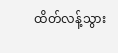ထိတ်လန့်သွား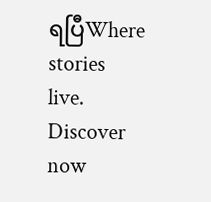ရပြီWhere stories live. Discover now